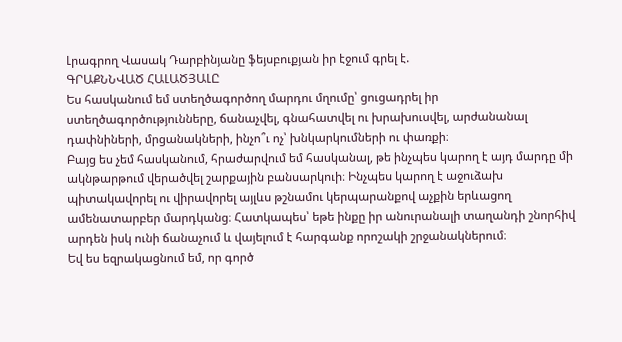Լրագրող Վասակ Դարբինյանը ֆեյսբուքյան իր էջում գրել է.
ԳՐԱՔՆՆՎԱԾ ՀԱԼԱԾՅԱԼԸ
Ես հասկանում եմ ստեղծագործող մարդու մղումը՝ ցուցադրել իր ստեղծագործությունները, ճանաչվել, գնահատվել ու խրախուսվել, արժանանալ դափնիների, մրցանակների, ինչո՞ւ ոչ՝ խնկարկումների ու փառքի։
Բայց ես չեմ հասկանում, հրաժարվում եմ հասկանալ, թե ինչպես կարող է այդ մարդը մի ակնթարթում վերածվել շարքային բանսարկուի։ Ինչպես կարող է աջուձախ պիտակավորել ու վիրավորել այլևս թշնամու կերպարանքով աչքին երևացող ամենատարբեր մարդկանց։ Հատկապես՝ եթե ինքը իր անուրանալի տաղանդի շնորհիվ արդեն իսկ ունի ճանաչում և վայելում է հարգանք որոշակի շրջանակներում։
Եվ ես եզրակացնում եմ, որ գործ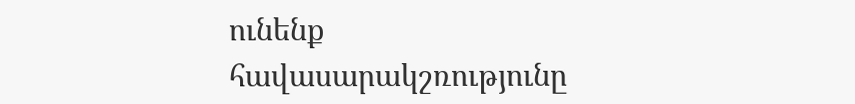ունենք հավասարակշռությունը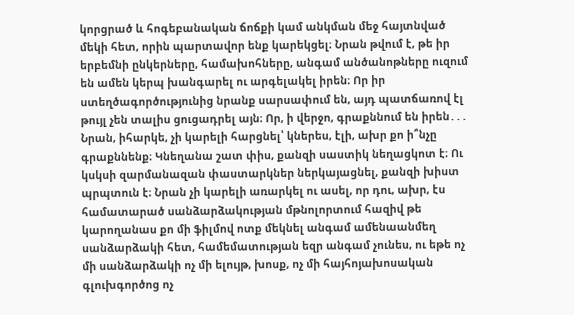կորցրած և հոգեբանական ճոճքի կամ անկման մեջ հայտնված մեկի հետ, որին պարտավոր ենք կարեկցել։ Նրան թվում է, թե իր երբեմնի ընկերները, համախոհները, անգամ անծանոթները ուզում են ամեն կերպ խանգարել ու արգելակել իրեն։ Որ իր ստեղծագործությունից նրանք սարսափում են, այդ պատճառով էլ թույլ չեն տալիս ցուցադրել այն։ Որ, ի վերջո, գրաքննում են իրեն․․․
Նրան, իհարկե, չի կարելի հարցնել՝ կներես, էլի, ախր քո ի՞նչը գրաքննենք։ Կնեղանա շատ փիս, քանզի սաստիկ նեղացկոտ է։ Ու կսկսի զարմանազան փաստարկներ ներկայացնել, քանզի խիստ պրպտուն է։ Նրան չի կարելի առարկել ու ասել, որ դու, ախր, էս համատարած սանձարձակության մթնոլորտում հազիվ թե կարողանաս քո մի ֆիլմով ոտք մեկնել անգամ ամենաանմեղ սանձարձակի հետ, համեմատության եզր անգամ չունես, ու եթե ոչ մի սանձարձակի ոչ մի ելույթ, խոսք, ոչ մի հայհոյախոսական գլուխգործոց ոչ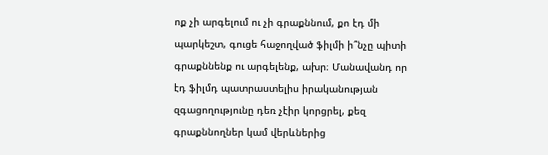ոք չի արգելում ու չի գրաքննում, քո էդ մի պարկեշտ, գուցե հաջողված ֆիլմի ի՞նչը պիտի գրաքննենք ու արգելենք, ախր։ Մանավանդ որ էդ ֆիլմդ պատրաստելիս իրականության զգացողությունը դեռ չէիր կորցրել, քեզ գրաքննողներ կամ վերևներից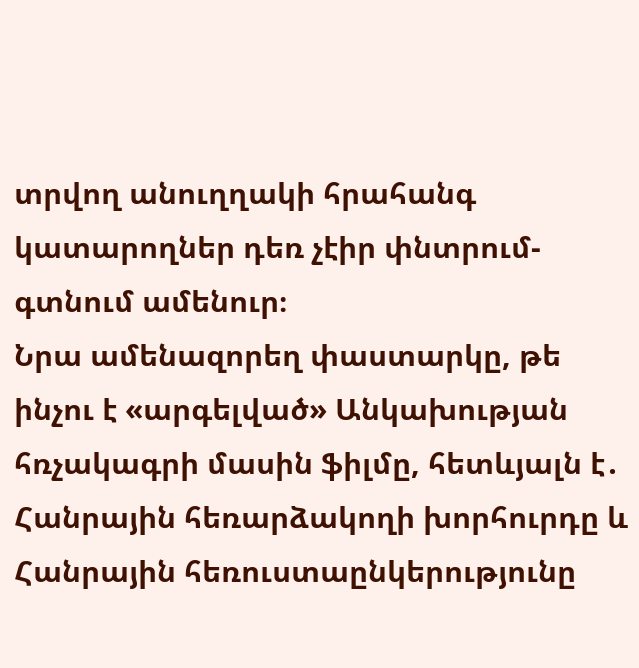տրվող անուղղակի հրահանգ կատարողներ դեռ չէիր փնտրում- գտնում ամենուր։
Նրա ամենազորեղ փաստարկը, թե ինչու է «արգելված» Անկախության հռչակագրի մասին ֆիլմը, հետևյալն է․ Հանրային հեռարձակողի խորհուրդը և Հանրային հեռուստաընկերությունը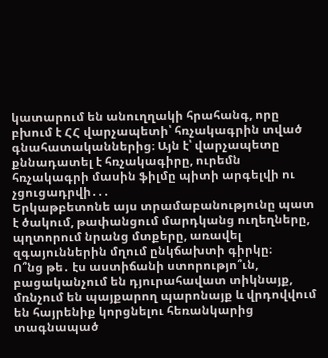կատարում են անուղղակի հրահանգ, որը բխում է ՀՀ վարչապետի՝ հռչակագրին տված գնահատականներից։ Այն է՝ վարչապետը քննադատել է հռչակագիրը, ուրեմն հռչակագրի մասին ֆիլմը պիտի արգելվի ու չցուցադրվի․․․
Երկաթբետոնե այս տրամաբանությունը պատ է ծակում, թափանցում մարդկանց ուղեղները, պղտորում նրանց մտքերը, առավել զգայուններին մղում ընկճախտի գիրկը։
Ո՞նց թե․ էս աստիճանի ստորությո՞ւն, բացականչում են դյուրահավատ տիկնայք, մռնչում են պայքարող պարոնայք և վրդովվում են հայրենիք կորցնելու հեռանկարից տագնապած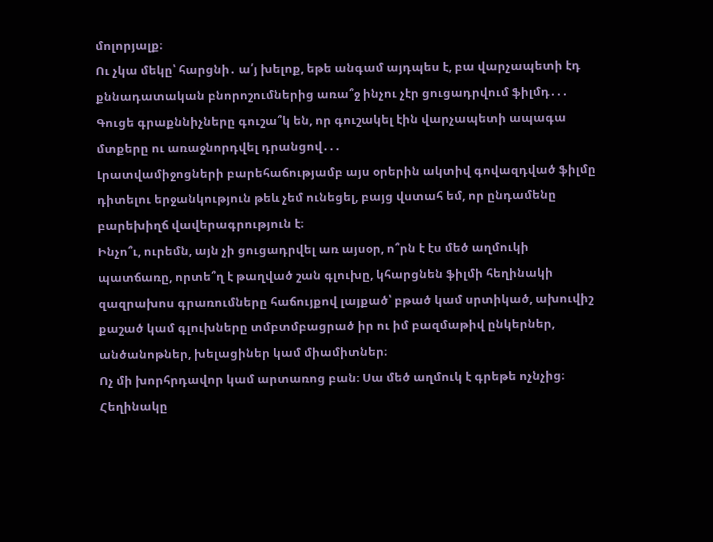մոլորյալք։
Ու չկա մեկը՝ հարցնի․ ա՛յ խելոք, եթե անգամ այդպես է, բա վարչապետի էդ քննադատական բնորոշումներից առա՞ջ ինչու չէր ցուցադրվում ֆիլմդ․․․ Գուցե գրաքննիչները գուշա՞կ են, որ գուշակել էին վարչապետի ապագա մտքերը ու առաջնորդվել դրանցով․․․
Լրատվամիջոցների բարեհաճությամբ այս օրերին ակտիվ գովազդված ֆիլմը դիտելու երջանկություն թեև չեմ ունեցել, բայց վստահ եմ, որ ընդամենը բարեխիղճ վավերագրություն է։
Ինչո՞ւ, ուրեմն, այն չի ցուցադրվել առ այսօր, ո՞րն է էս մեծ աղմուկի պատճառը, որտե՞ղ է թաղված շան գլուխը, կհարցնեն ֆիլմի հեղինակի զազրախոս գրառումները հաճույքով լայքած՝ բթած կամ սրտիկած, ախուվիշ քաշած կամ գլուխները տմբտմբացրած իր ու իմ բազմաթիվ ընկերներ, անծանոթներ, խելացիներ կամ միամիտներ։
Ոչ մի խորհրդավոր կամ արտառոց բան։ Սա մեծ աղմուկ է գրեթե ոչնչից։ Հեղինակը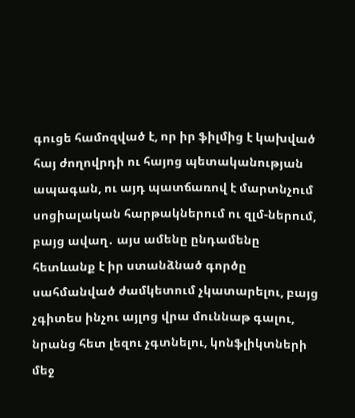գուցե համոզված է, որ իր ֆիլմից է կախված հայ ժողովրդի ու հայոց պետականության ապագան, ու այդ պատճառով է մարտնչում սոցիալական հարթակներում ու զլմ-ներում, բայց ավաղ․ այս ամենը ընդամենը հետևանք է իր ստանձնած գործը սահմանված ժամկետում չկատարելու, բայց չգիտես ինչու այլոց վրա մուննաթ գալու, նրանց հետ լեզու չգտնելու, կոնֆլիկտների մեջ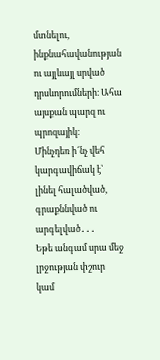մտնելու, ինքնահավանության ու այլևայլ սրված դրսևորումների։ Ահա այսքան պարզ ու պրոզայիկ։
Մինչդեռ ի՜նչ վեհ կարգավիճակ է՝ լինել հալածված, գրաքննված ու արգելված․․․
Եթե անգամ սրա մեջ լրջության փշուր կամ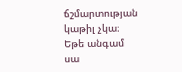ճշմարտության կաթիլ չկա։
Եթե անգամ սա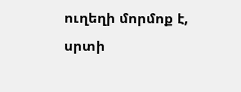ուղեղի մորմոք է, սրտի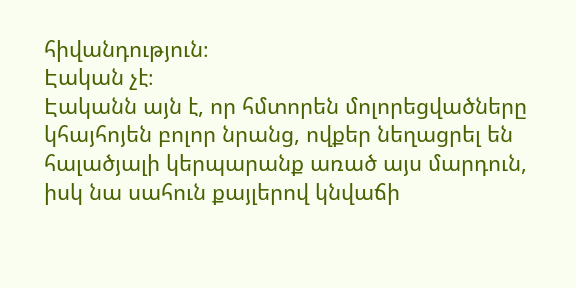հիվանդություն։
Էական չէ։
Էականն այն է, որ հմտորեն մոլորեցվածները կհայհոյեն բոլոր նրանց, ովքեր նեղացրել են հալածյալի կերպարանք առած այս մարդուն, իսկ նա սահուն քայլերով կնվաճի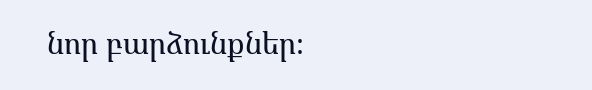նոր բարձունքներ։